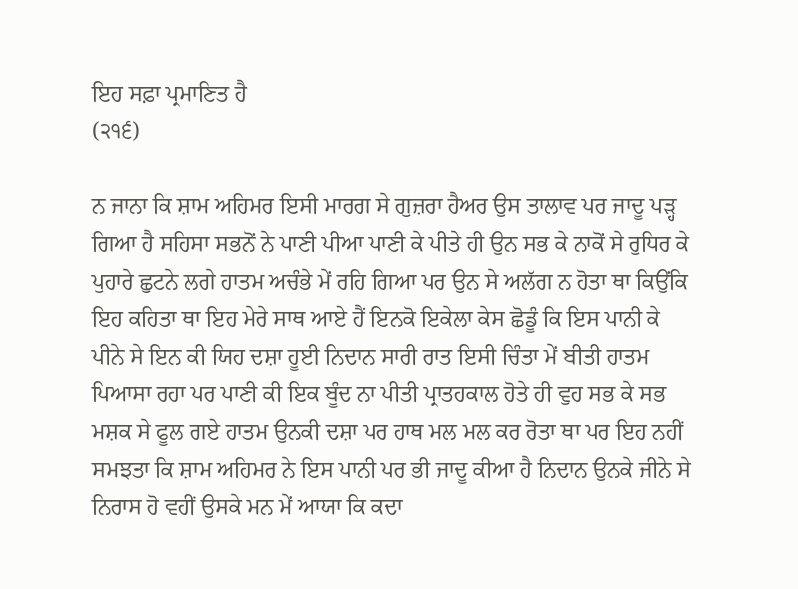ਇਹ ਸਫ਼ਾ ਪ੍ਰਮਾਣਿਤ ਹੈ
(੨੧੬)

ਨ ਜਾਨਾ ਕਿ ਸ਼ਾਮ ਅਹਿਮਰ ਇਸੀ ਮਾਰਗ ਸੇ ਗੁਜ਼ਰਾ ਹੈਅਰ ਉਸ ਤਾਲਾਵ ਪਰ ਜਾਦੂ ਪੜ੍ਹ ਗਿਆ ਹੈ ਸਹਿਸਾ ਸਭਨੋਂ ਨੇ ਪਾਣੀ ਪੀਆ ਪਾਣੀ ਕੇ ਪੀਤੇ ਹੀ ਉਨ ਸਭ ਕੇ ਨਾਕੋਂ ਸੇ ਰੁਧਿਰ ਕੇ ਪੁਹਾਰੇ ਛੁਟਨੇ ਲਗੇ ਹਾਤਮ ਅਚੰਭੇ ਮੇਂ ਰਹਿ ਗਿਆ ਪਰ ਉਨ ਸੇ ਅਲੱਗ ਨ ਹੋਤਾ ਥਾ ਕਿਉਂਕਿ ਇਹ ਕਹਿਤਾ ਥਾ ਇਹ ਮੇਰੇ ਸਾਥ ਆਏ ਹੈਂ ਇਨਕੋ ਇਕੇਲਾ ਕੇਸ ਛੋਡੂੰ ਕਿ ਇਸ ਪਾਨੀ ਕੇ ਪੀਨੇ ਸੇ ਇਨ ਕੀ ਯਿਹ ਦਸ਼ਾ ਹੂਈ ਨਿਦਾਨ ਸਾਰੀ ਰਾਤ ਇਸੀ ਚਿੰਤਾ ਮੇਂ ਬੀਤੀ ਹਾਤਮ ਪਿਆਸਾ ਰਹਾ ਪਰ ਪਾਣੀ ਕੀ ਇਕ ਬੂੰਦ ਨਾ ਪੀਤੀ ਪ੍ਰਾਤਹਕਾਲ ਹੋਤੇ ਹੀ ਵੁਹ ਸਭ ਕੇ ਸਭ ਮਸ਼ਕ ਸੇ ਫੂਲ ਗਏ ਹਾਤਮ ਉਨਕੀ ਦਸ਼ਾ ਪਰ ਹਾਥ ਮਲ ਮਲ ਕਰ ਰੋਤਾ ਥਾ ਪਰ ਇਹ ਨਹੀਂ ਸਮਝਤਾ ਕਿ ਸ਼ਾਮ ਅਹਿਮਰ ਨੇ ਇਸ ਪਾਨੀ ਪਰ ਭੀ ਜਾਦੂ ਕੀਆ ਹੈ ਨਿਦਾਨ ਉਨਕੇ ਜੀਨੇ ਸੇ ਨਿਰਾਸ ਹੋ ਵਹੀਂ ਉਸਕੇ ਮਨ ਮੇਂ ਆਯਾ ਕਿ ਕਦਾ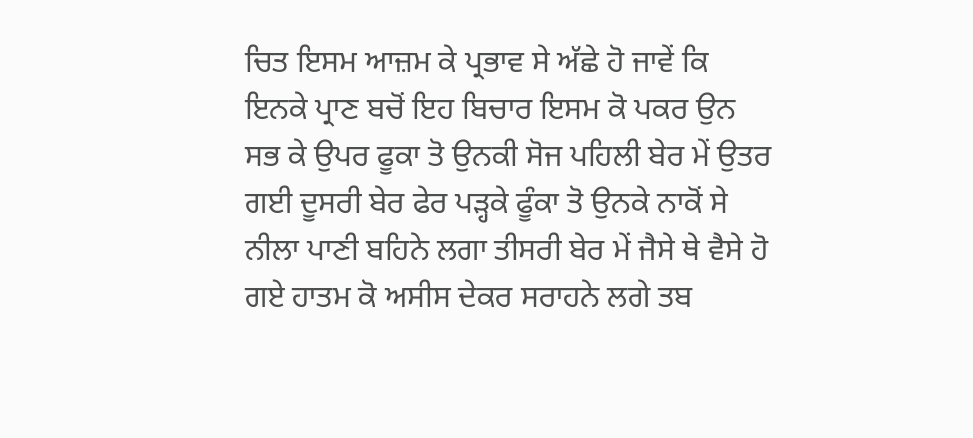ਚਿਤ ਇਸਮ ਆਜ਼ਮ ਕੇ ਪ੍ਰਭਾਵ ਸੇ ਅੱਛੇ ਹੋ ਜਾਵੇਂ ਕਿ ਇਨਕੇ ਪ੍ਰਾਣ ਬਚੋਂ ਇਹ ਬਿਚਾਰ ਇਸਮ ਕੋ ਪਕਰ ਉਨ ਸਭ ਕੇ ਉਪਰ ਫੂਕਾ ਤੋ ਉਨਕੀ ਸੋਜ ਪਹਿਲੀ ਬੇਰ ਮੇਂ ਉਤਰ ਗਈ ਦੂਸਰੀ ਬੇਰ ਫੇਰ ਪੜ੍ਹਕੇ ਫੂੰਕਾ ਤੋ ਉਨਕੇ ਨਾਕੋਂ ਸੇ ਨੀਲਾ ਪਾਣੀ ਬਹਿਨੇ ਲਗਾ ਤੀਸਰੀ ਬੇਰ ਮੇਂ ਜੈਸੇ ਥੇ ਵੈਸੇ ਹੋ ਗਏ ਹਾਤਮ ਕੋ ਅਸੀਸ ਦੇਕਰ ਸਰਾਹਨੇ ਲਗੇ ਤਬ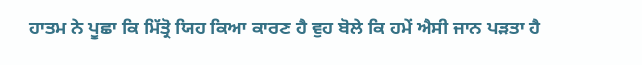ਹਾਤਮ ਨੇ ਪੂਛਾ ਕਿ ਮਿੱਤ੍ਰੋ ਯਿਹ ਕਿਆ ਕਾਰਣ ਹੈ ਵੁਹ ਬੋਲੇ ਕਿ ਹਮੇਂ ਐਸੀ ਜਾਨ ਪੜਤਾ ਹੈ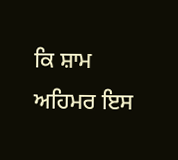ਕਿ ਸ਼ਾਮ ਅਹਿਮਰ ਇਸ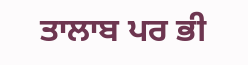ਤਾਲਾਬ ਪਰ ਭੀ